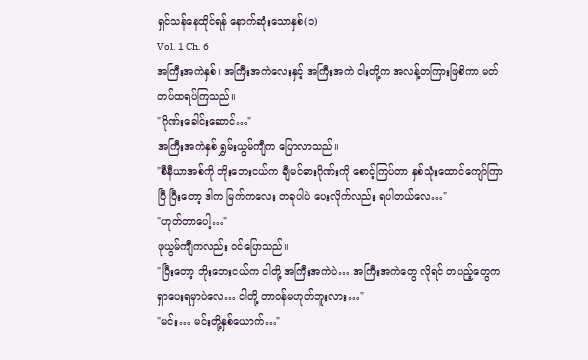ရှင်သန်နေထိုင်ရန် နောက်ဆုံးသောနှစ်(၁)
Vol. 1 Ch. 6
အကြီးအကဲနှစ်၊ အကြီးအကဲလေးနှင့် အကြီးအကဲ ငါးတို့က အလန့်တကြားဖြစိကာ မတ်တပ်ထရပ်ကြသည်။
"ဂိုဏ်းခေါင်းဆောင်…"
အကြီးအကဲနှစ် ရွှမ်းယွမ်ကျီက ပြောလာသည်။
"စီနီယာအစ်ကို ဘိုးဘေးငယ်က ချီမင်ဓားဂိုဏ်းကို စောင့်ကြပ်တာ နှစ်သုံးထောင်ကျော်ကြာပြီ ပြီးတော့ ဒါက မြက်ကလေး တခုပါပဲ ပေးလိုက်လည်း ရပါတယ်လေ…"
"ဟုတ်တာပေါ့…"
ဖုယွမ်ကျီကလည်း ဝင်ပြောသည်။
"ပြီးတော့ ဘိုးဘေးငယ်က ငါတို့ အကြီးအကဲပဲ… အကြီးအကဲတွေ လိုရင် တပည့်တွေက ရှာပေးရမှာပဲလေ… ငါတို့ တာဝန်မဟုတ်ဘူးလား…"
"မင်း… မင်းတို့နှစ်ယောက်…"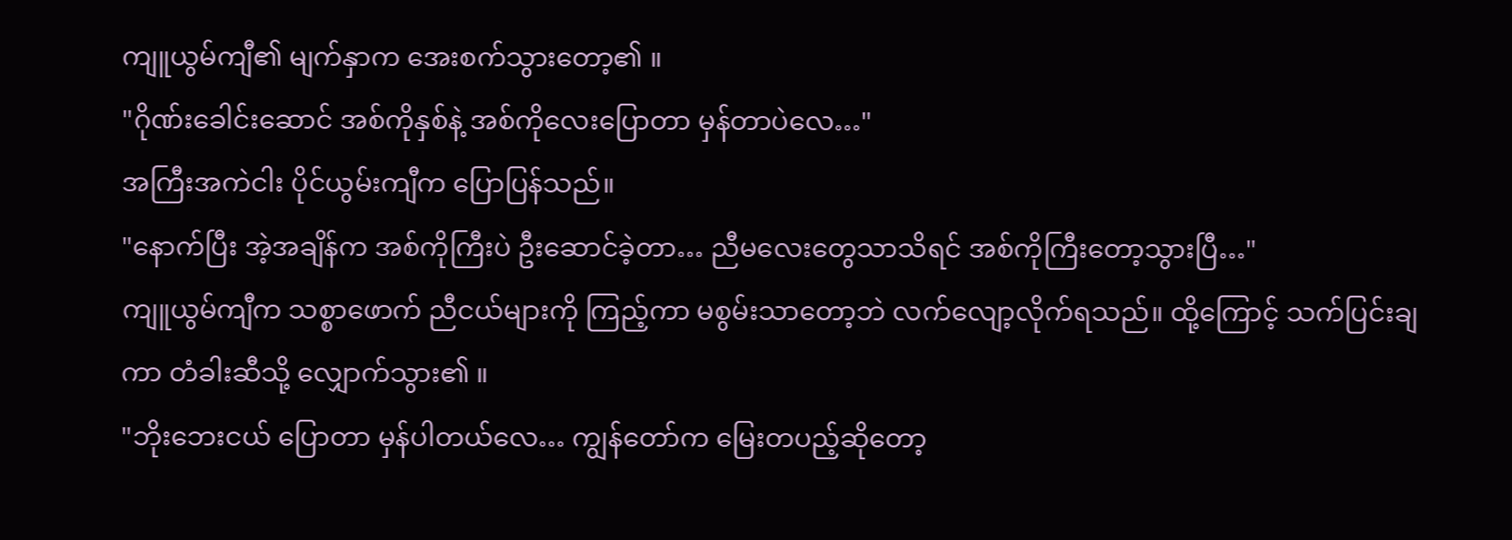ကျူယွမ်ကျီ၏ မျက်နှာက အေးစက်သွားတော့၏ ။
"ဂိုဏ်းခေါင်းဆောင် အစ်ကိုနှစ်နဲ့ အစ်ကိုလေးပြောတာ မှန်တာပဲလေ…"
အကြီးအကဲငါး ပိုင်ယွမ်းကျီက ပြောပြန်သည်။
"နောက်ပြီး အဲ့အချိန်က အစ်ကိုကြီးပဲ ဦးဆောင်ခဲ့တာ… ညီမလေးတွေသာသိရင် အစ်ကိုကြီးတော့သွားပြီ…"
ကျူယွမ်ကျီက သစ္စာဖောက် ညီငယ်များကို ကြည့်ကာ မစွမ်းသာတော့ဘဲ လက်လျော့လိုက်ရသည်။ ထို့ကြောင့် သက်ပြင်းချကာ တံခါးဆီသို့ လျှောက်သွား၏ ။
"ဘိုးဘေးငယ် ပြောတာ မှန်ပါတယ်လေ… ကျွန်တော်က မြေးတပည့်ဆိုတော့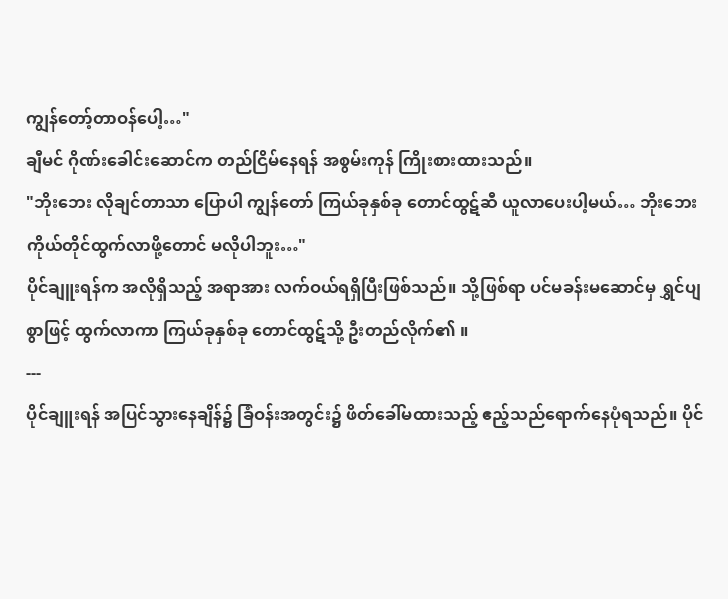ကျွန်တော့်တာဝန်ပေါ့…"
ချီမင် ဂိုဏ်းခေါင်းဆောင်က တည်ငြိမ်နေရန် အစွမ်းကုန် ကြိုးစားထားသည်။
"ဘိုးဘေး လိုချင်တာသာ ပြောပါ ကျွန်တော် ကြယ်ခုနှစ်ခု တောင်ထွဋ်ဆီ ယူလာပေးပါ့မယ်… ဘိုးဘေး ကိုယ်တိုင်ထွက်လာဖို့တောင် မလိုပါဘူး…"
ပိုင်ချူးရန်က အလိုရှိသည့် အရာအား လက်ဝယ်ရရှိပြီးဖြစ်သည်။ သို့ဖြစ်ရာ ပင်မခန်းမဆောင်မှ ရွှင်ပျစွာဖြင့် ထွက်လာကာ ကြယ်ခုနှစ်ခု တောင်ထွဋ်သို့ ဦးတည်လိုက်၏ ။
---
ပိုင်ချူးရန် အပြင်သွားနေချိန်၌ ခြံဝန်းအတွင်း၌ ဖိတ်ခေါ်မထားသည့် ဧည့်သည်ရောက်နေပုံရသည်။ ပိုင်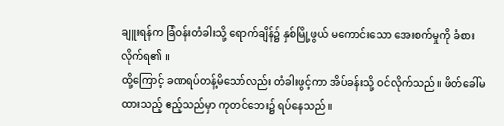ချူးရန်က ခြံဝန်းတံခါးသို့ ရောက်ချိန်၌ နှစ်မြို့ဖွယ် မကောင်းသော အေးစက်မှုကို ခံစားလိုက်ရ၏ ။
ထို့ကြောင့် ခဏရပ်တန့်မိသော်လည်း တံခါးဖွင့်ကာ အိပ်ခန်းသို့ ဝင်လိုက်သည်။ ဖိတ်ခေါ်မထားသည့် ဧည့်သည်မှာ ကုတင်ဘေး၌ ရပ်နေသည်။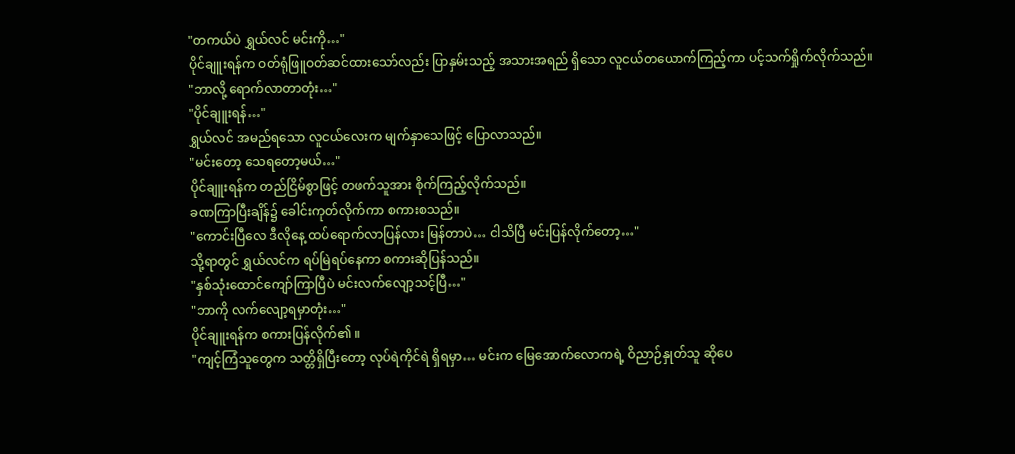"တကယ်ပဲ ရွှယ်လင် မင်းကို…"
ပိုင်ချူးရန်က ဝတ်ရုံဖြူဝတ်ဆင်ထားသော်လည်း ပြာနှမ်းသည့် အသားအရည် ရှိသော လူငယ်တယောက်ကြည့်ကာ ပင့်သက်ရှိုက်လိုက်သည်။
"ဘာလို့ ရောက်လာတာတုံး…"
"ပိုင်ချူးရန်…"
ရွှယ်လင် အမည်ရသော လူငယ်လေးက မျက်နှာသေဖြင့် ပြောလာသည်။
"မင်းတော့ သေရတော့မယ်…"
ပိုင်ချူးရန်က တည်ငြိမ်စွာဖြင့် တဖက်သူအား စိုက်ကြည့်လိုက်သည်။
ခဏကြာပြီးချိန်၌ ခေါင်းကုတ်လိုက်ကာ စကားစသည်။
"ကောင်းပြီလေ ဒီလိုနေ့ ထပ်ရောက်လာပြန်လား မြန်တာပဲ… ငါသိပြီ မင်းပြန်လိုက်တော့…"
သို့ရာတွင် ရွှယ်လင်က ရပ်မြဲရပ်နေကာ စကားဆိုပြန်သည်။
"နှစ်သုံးထောင်ကျော်ကြာပြီပဲ မင်းလက်လျော့သင့်ပြီ…"
"ဘာကို လက်လျော့ရမှာတုံး…"
ပိုင်ချူးရန်က စကားပြန်လိုက်၏ ။
"ကျင့်ကြံသူတွေက သတ္တိရှိပြီးတော့ လုပ်ရဲကိုင်ရဲ ရှိရမှာ… မင်းက မြေအောက်လောကရဲ့ ဝိညာဉ်နှုတ်သူ ဆိုပေ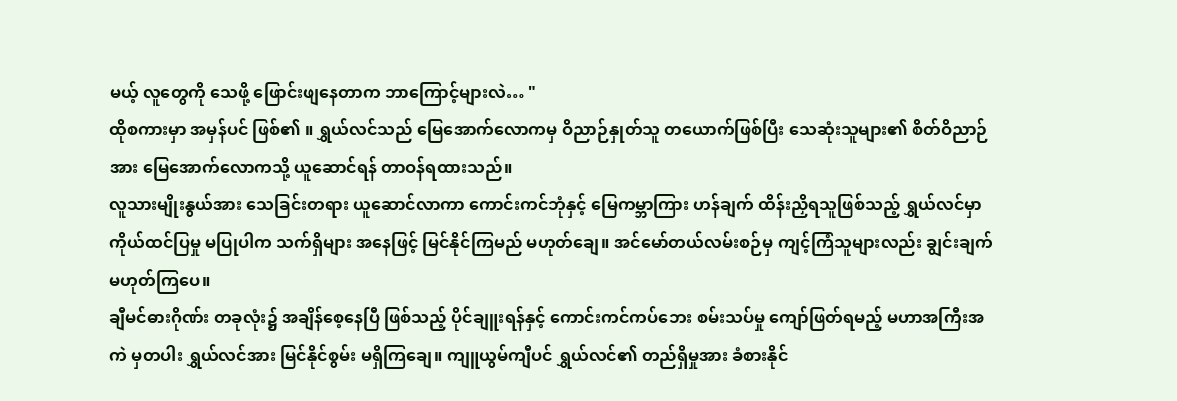မယ့် လူတွေကို သေဖို့ ဖြောင်းဖျနေတာက ဘာကြောင့်များလဲ… "
ထိုစကားမှာ အမှန်ပင် ဖြစ်၏ ။ ရွှယ်လင်သည် မြေအောက်လောကမှ ဝိညာဉ်နှုတ်သူ တယောက်ဖြစ်ပြီး သေဆုံးသူများ၏ စိတ်ဝိညာဉ်အား မြေအောက်လောကသို့ ယူဆောင်ရန် တာဝန်ရထားသည်။
လူသားမျိုးနွယ်အား သေခြင်းတရား ယူဆောင်လာကာ ကောင်းကင်ဘုံနှင့် မြေကမ္ဘာကြား ဟန်ချက် ထိန်းညှိရသူဖြစ်သည့် ရွှယ်လင်မှာ ကိုယ်ထင်ပြမှု မပြုပါက သက်ရှိများ အနေဖြင့် မြင်နိုင်ကြမည် မဟုတ်ချေ။ အင်မော်တယ်လမ်းစဉ်မှ ကျင့်ကြံသူများလည်း ချွင်းချက် မဟုတ်ကြပေ။
ချီမင်ဓားဂိုဏ်း တခုလုံး၌ အချိန်စေ့နေပြီ ဖြစ်သည့် ပိုင်ချူးရန်နှင့် ကောင်းကင်ကပ်ဘေး စမ်းသပ်မှု ကျော်ဖြတ်ရမည့် မဟာအကြီးအကဲ မှတပါး ရွှယ်လင်အား မြင်နိုင်စွမ်း မရှိကြချေ။ ကျူယွမ်ကျီပင် ရွှယ်လင်၏ တည်ရှိမှုအား ခံစားနိုင်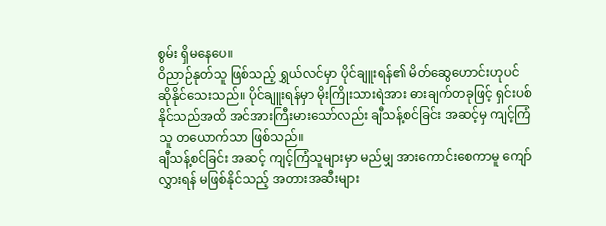စွမ်း ရှိမနေပေ။
ဝိညာဉ်နုတ်သူ ဖြစ်သည့် ရွှယ်လင်မှာ ပိုင်ချူးရန်၏ မိတ်ဆွေဟောင်းဟုပင် ဆိုနိုင်သေးသည်။ ပိုင်ချူးရန်မှာ မိုးကြိုးသားရဲအား ဓားချက်တခုဖြင့် ရှင်းပစ်နိုင်သည်အထိ အင်အားကြီးမားသော်လည်း ချီသန့်စင်ခြင်း အဆင့်မှ ကျင့်ကြံသူ တယောက်သာ ဖြစ်သည်။
ချီသန့်စင်ခြင်း အဆင့် ကျင့်ကြံသူများမှာ မည်မျှ အားကောင်းစေကာမူ ကျော်လွှားရန် မဖြစ်နိုင်သည့် အတားအဆီးများ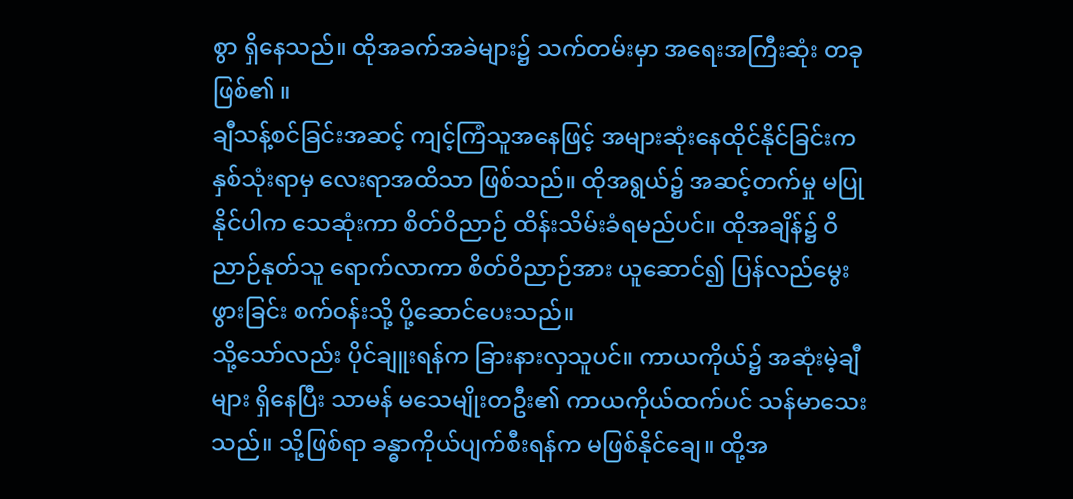စွာ ရှိနေသည်။ ထိုအခက်အခဲများ၌ သက်တမ်းမှာ အရေးအကြီးဆုံး တခုဖြစ်၏ ။
ချီသန့်စင်ခြင်းအဆင့် ကျင့်ကြံသူအနေဖြင့် အများဆုံးနေထိုင်နိုင်ခြင်းက နှစ်သုံးရာမှ လေးရာအထိသာ ဖြစ်သည်။ ထိုအရွယ်၌ အဆင့်တက်မှု မပြုနိုင်ပါက သေဆုံးကာ စိတ်ဝိညာဉ် ထိန်းသိမ်းခံရမည်ပင်။ ထိုအချိန်၌ ဝိညာဉ်နုတ်သူ ရောက်လာကာ စိတ်ဝိညာဉ်အား ယူဆောင်၍ ပြန်လည်မွေးဖွားခြင်း စက်ဝန်းသို့ ပို့ဆောင်ပေးသည်။
သို့သော်လည်း ပိုင်ချူးရန်က ခြားနားလှသူပင်။ ကာယကိုယ်၌ အဆုံးမဲ့ချီများ ရှိနေပြီး သာမန် မသေမျိုးတဦး၏ ကာယကိုယ်ထက်ပင် သန်မာသေးသည်။ သို့ဖြစ်ရာ ခန္ဓာကိုယ်ပျက်စီးရန်က မဖြစ်နိုင်ချေ။ ထို့အ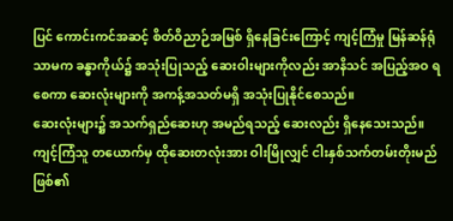ပြင် ကောင်းကင်အဆင့် စိတ်ဝိညာဉ်အမြစ် ရှိနေခြင်းကြောင့် ကျင့်ကြံမှု မြန်ဆန်ရုံသာမက ခန္ဓာကိုယ်၌ အသုံးပြုသည့် ဆေးဝါးများကိုလည်း အာနိသင် အပြည့်အဝ ရစေကာ ဆေးလုံးများကို အကန့်အသတ်မရှိ အသုံးပြုနိုင်စေသည်။
ဆေးလုံးများ၌ အသက်ရှည်ဆေးဟု အမည်ရသည့် ဆေးလည်း ရှိနေသေးသည်။ ကျင့်ကြံသူ တယောက်မှ ထိုဆေးတလုံးအား ဝါးမြိုလျှင် ငါးနှစ်သက်တမ်းတိုးမည် ဖြစ်၏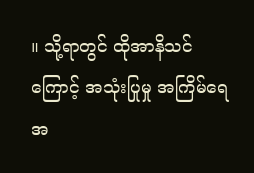။ သို့ရာတွင် ထိုအာနိသင်ကြောင့် အသုံးပြုမှု အကြိမ်ရေ အ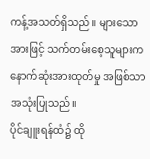ကန့်အသတ်ရှိသည်။ များသောအားဖြင့် သက်တမ်းစေ့သူများက နောက်ဆုံးအားထုတ်မှု အဖြစ်သာ အသုံးပြုသည်။
ပိုင်ချူးရန်ထံ၌ ထို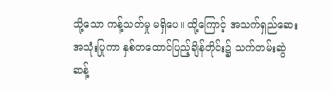သို့သော ကန့်သတ်မှု မရှိပေ။ ထို့ကြောင့် အသက်ရှည်ဆေး အသုံးပြုကာ နှစ်တထောင်ပြည့်ချိန်တိုင်း၌ သက်တမ်းဆွဲဆန့်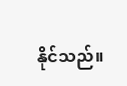နိုင်သည်။